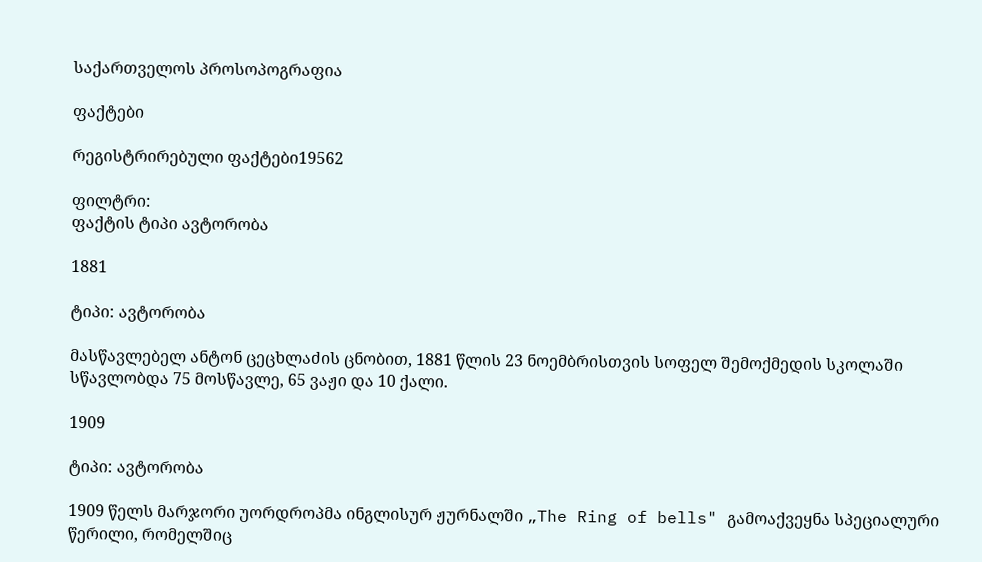საქართველოს პროსოპოგრაფია

ფაქტები

რეგისტრირებული ფაქტები19562

ფილტრი:
ფაქტის ტიპი ავტორობა

1881

ტიპი: ავტორობა

მასწავლებელ ანტონ ცეცხლაძის ცნობით, 1881 წლის 23 ნოემბრისთვის სოფელ შემოქმედის სკოლაში სწავლობდა 75 მოსწავლე, 65 ვაჟი და 10 ქალი.

1909

ტიპი: ავტორობა

1909 წელს მარჯორი უორდროპმა ინგლისურ ჟურნალში „The Ring of bells" გამოაქვეყნა სპეციალური წერილი, რომელშიც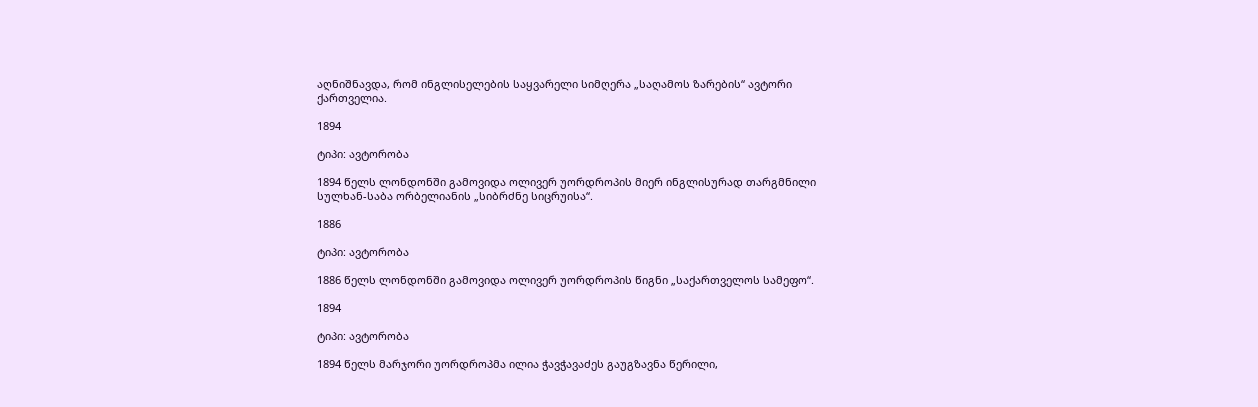აღნიშნავდა, რომ ინგლისელების საყვარელი სიმღერა „საღამოს ზარების“ ავტორი ქართველია.

1894

ტიპი: ავტორობა

1894 წელს ლონდონში გამოვიდა ოლივერ უორდროპის მიერ ინგლისურად თარგმნილი სულხან-საბა ორბელიანის „სიბრძნე სიცრუისა“.

1886

ტიპი: ავტორობა

1886 წელს ლონდონში გამოვიდა ოლივერ უორდროპის წიგნი „საქართველოს სამეფო“.

1894

ტიპი: ავტორობა

1894 წელს მარჯორი უორდროპმა ილია ჭავჭავაძეს გაუგზავნა წერილი,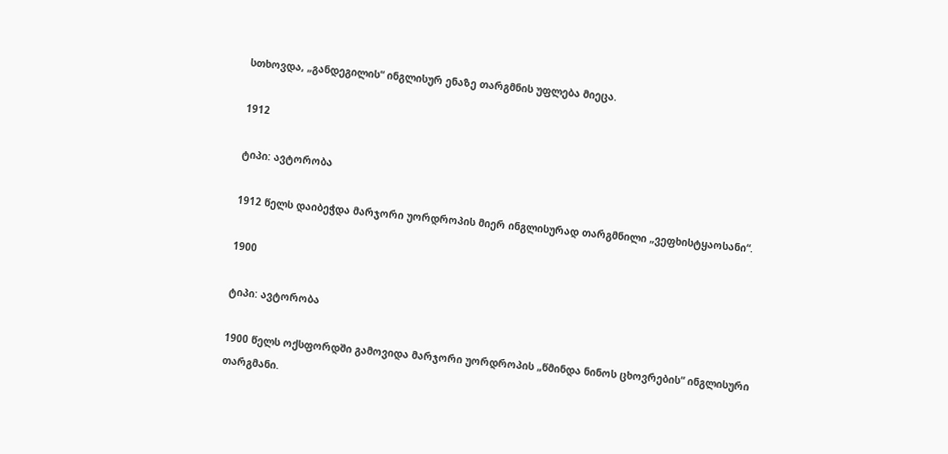სთხოვდა, „განდეგილის“ ინგლისურ ენაზე თარგმნის უფლება მიეცა.

1912

ტიპი: ავტორობა

1912 წელს დაიბეჭდა მარჯორი უორდროპის მიერ ინგლისურად თარგმნილი „ვეფხისტყაოსანი“.

1900

ტიპი: ავტორობა

1900 წელს ოქსფორდში გამოვიდა მარჯორი უორდროპის „წმინდა ნინოს ცხოვრების“ ინგლისური თარგმანი.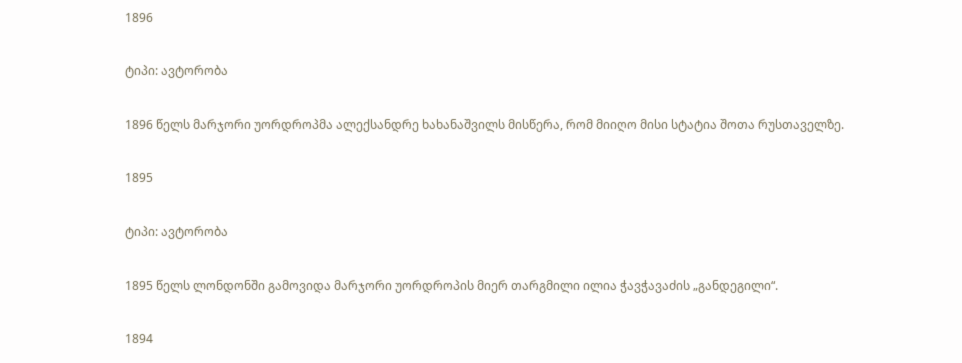1896

ტიპი: ავტორობა

1896 წელს მარჯორი უორდროპმა ალექსანდრე ხახანაშვილს მისწერა, რომ მიიღო მისი სტატია შოთა რუსთაველზე.

1895

ტიპი: ავტორობა

1895 წელს ლონდონში გამოვიდა მარჯორი უორდროპის მიერ თარგმილი ილია ჭავჭავაძის „განდეგილი“.

1894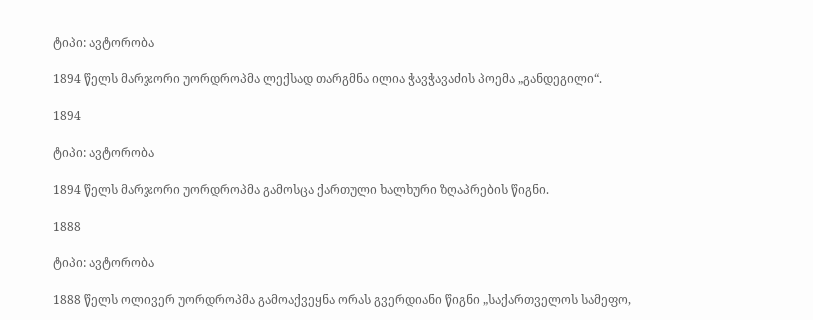ტიპი: ავტორობა

1894 წელს მარჯორი უორდროპმა ლექსად თარგმნა ილია ჭავჭავაძის პოემა „განდეგილი“.

1894

ტიპი: ავტორობა

1894 წელს მარჯორი უორდროპმა გამოსცა ქართული ხალხური ზღაპრების წიგნი.

1888

ტიპი: ავტორობა

1888 წელს ოლივერ უორდროპმა გამოაქვეყნა ორას გვერდიანი წიგნი „საქართველოს სამეფო,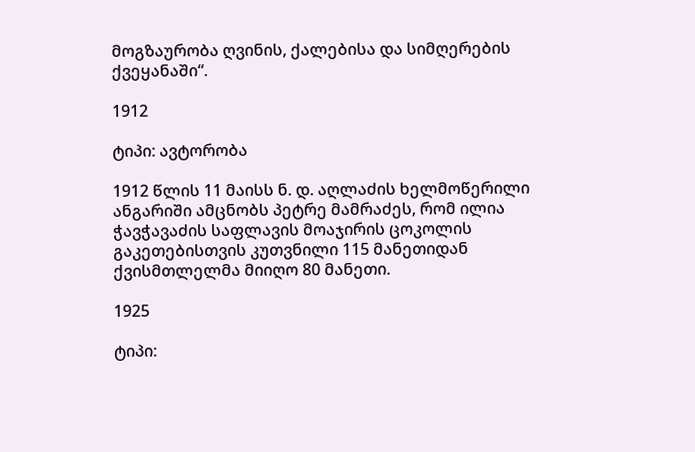მოგზაურობა ღვინის, ქალებისა და სიმღერების ქვეყანაში“.

1912

ტიპი: ავტორობა

1912 წლის 11 მაისს ნ. დ. აღლაძის ხელმოწერილი ანგარიში ამცნობს პეტრე მამრაძეს, რომ ილია ჭავჭავაძის საფლავის მოაჯირის ცოკოლის გაკეთებისთვის კუთვნილი 115 მანეთიდან ქვისმთლელმა მიიღო 80 მანეთი.

1925

ტიპი: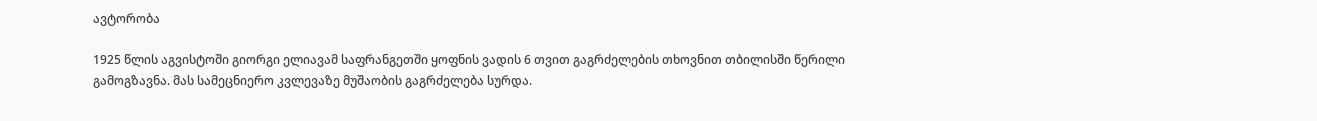ავტორობა

1925 წლის აგვისტოში გიორგი ელიავამ საფრანგეთში ყოფნის ვადის 6 თვით გაგრძელების თხოვნით თბილისში წერილი გამოგზავნა. მას სამეცნიერო კვლევაზე მუშაობის გაგრძელება სურდა.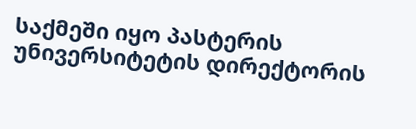საქმეში იყო პასტერის უნივერსიტეტის დირექტორის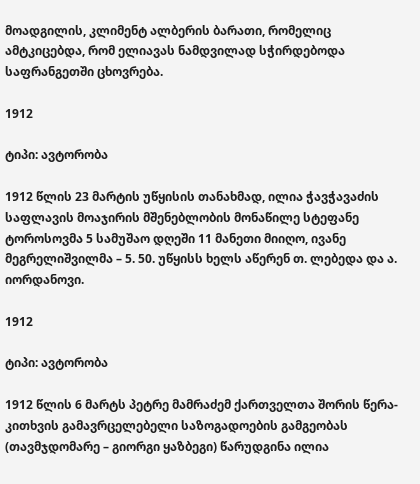მოადგილის, კლიმენტ ალბერის ბარათი, რომელიც ამტკიცებდა, რომ ელიავას ნამდვილად სჭირდებოდა საფრანგეთში ცხოვრება.

1912

ტიპი: ავტორობა

1912 წლის 23 მარტის უწყისის თანახმად, ილია ჭავჭავაძის საფლავის მოაჯირის მშენებლობის მონაწილე სტეფანე ტოროსოვმა 5 სამუშაო დღეში 11 მანეთი მიიღო, ივანე მეგრელიშვილმა – 5. 50. უწყისს ხელს აწერენ თ. ლებედა და ა. იორდანოვი.

1912

ტიპი: ავტორობა

1912 წლის 6 მარტს პეტრე მამრაძემ ქართველთა შორის წერა-კითხვის გამავრცელებელი საზოგადოების გამგეობას (თავმჯდომარე – გიორგი ყაზბეგი) წარუდგინა ილია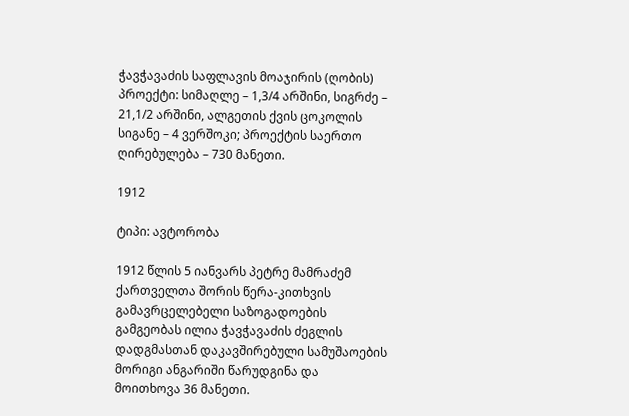ჭავჭავაძის საფლავის მოაჯირის (ღობის) პროექტი: სიმაღლე – 1,3/4 არშინი, სიგრძე – 21,1/2 არშინი, ალგეთის ქვის ცოკოლის სიგანე – 4 ვერშოკი; პროექტის საერთო ღირებულება – 730 მანეთი.

1912

ტიპი: ავტორობა

1912 წლის 5 იანვარს პეტრე მამრაძემ ქართველთა შორის წერა-კითხვის გამავრცელებელი საზოგადოების გამგეობას ილია ჭავჭავაძის ძეგლის დადგმასთან დაკავშირებული სამუშაოების მორიგი ანგარიში წარუდგინა და მოითხოვა 36 მანეთი.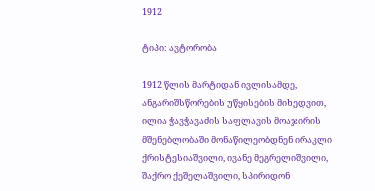1912

ტიპი: ავტორობა

1912 წლის მარტიდან ივლისამდე, ანგარიშსწორების უწყისების მიხედვით, ილია ჭავჭავაძის საფლავის მოაჯირის მშენებლობაში მონაწილეობდნენ ირაკლი ქრისტესიაშვილი, ივანე მეგრელიშვილი, შაქრო ქეშელაშვილი, სპირიდონ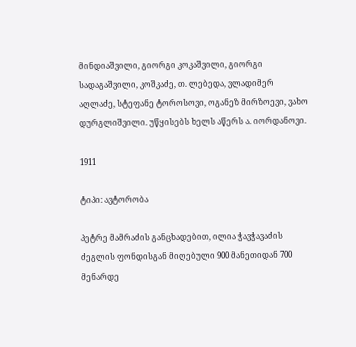მინდიაშვილი, გიორგი კოკაშვილი, გიორგი სადაგაშვილი, კოშკაძე, თ. ლებედა, ვლადიმერ აღლაძე, სტეფანე ტოროსოვი, ოგანეზ მირზოევი, ვახო დურგლიშვილი. უწყისებს ხელს აწერს ა. იორდანოვი.

1911

ტიპი: ავტორობა

პეტრე მამრაძის განცხადებით, ილია ჭავჭავაძის ძეგლის ფონდისგან მიღებული 900 მანეთიდან 700 მენარდე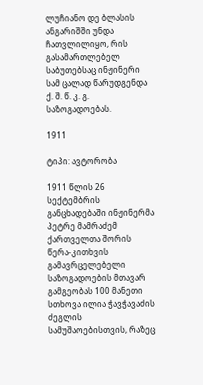ლუჩიანო დე ბლასის ანგარიშში უნდა ჩათვლილიყო, რის გასამართლებელ საბუთებსაც ინჟინერი სამ ცალად წარუდგენდა ქ. შ. წ. კ. გ. საზოგადოებას.

1911

ტიპი: ავტორობა

1911 წლის 26 სექტემბრის განცხადებაში ინჟინერმა პეტრე მამრაძემ ქართველთა შორის წერა-კითხვის გამავრცელებელი საზოგადოების მთავარ გამგეობას 100 მანეთი სთხოვა ილია ჭავჭავაძის ძეგლის სამუშაოებისთვის, რაზეც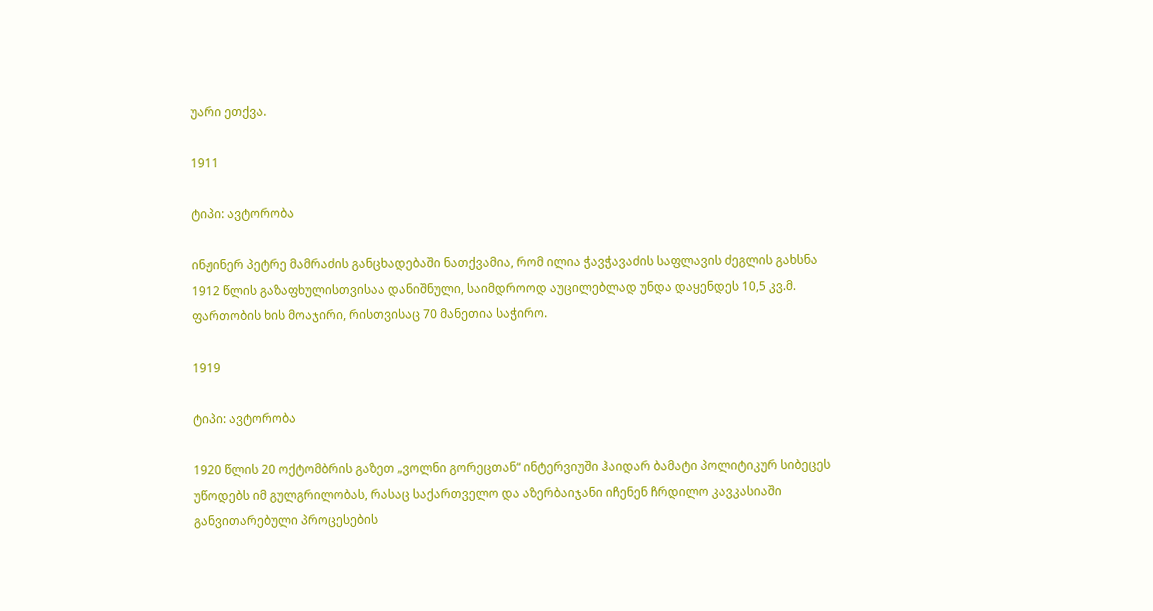უარი ეთქვა.

1911

ტიპი: ავტორობა

ინჟინერ პეტრე მამრაძის განცხადებაში ნათქვამია, რომ ილია ჭავჭავაძის საფლავის ძეგლის გახსნა 1912 წლის გაზაფხულისთვისაა დანიშნული, საიმდროოდ აუცილებლად უნდა დაყენდეს 10,5 კვ.მ. ფართობის ხის მოაჯირი, რისთვისაც 70 მანეთია საჭირო.

1919

ტიპი: ავტორობა

1920 წლის 20 ოქტომბრის გაზეთ „ვოლნი გორეცთან“ ინტერვიუში ჰაიდარ ბამატი პოლიტიკურ სიბეცეს უწოდებს იმ გულგრილობას, რასაც საქართველო და აზერბაიჯანი იჩენენ ჩრდილო კავკასიაში განვითარებული პროცესების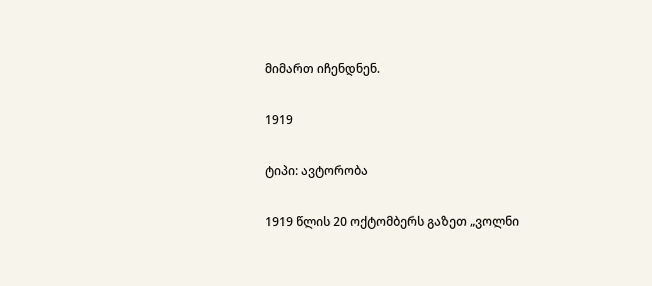მიმართ იჩენდნენ.

1919

ტიპი: ავტორობა

1919 წლის 20 ოქტომბერს გაზეთ „ვოლნი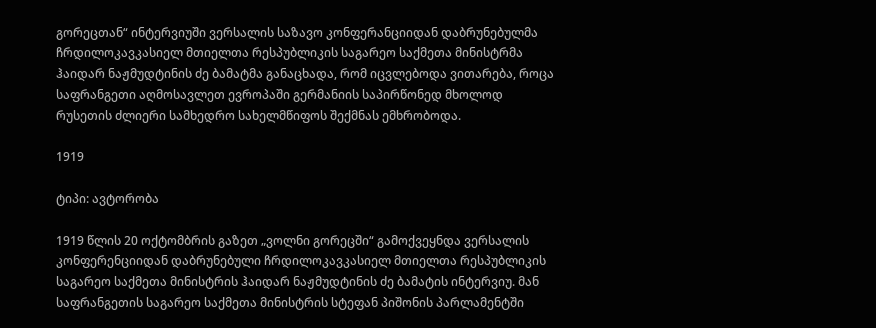გორეცთან“ ინტერვიუში ვერსალის საზავო კონფერანციიდან დაბრუნებულმა ჩრდილოკავკასიელ მთიელთა რესპუბლიკის საგარეო საქმეთა მინისტრმა ჰაიდარ ნაჟმუდტინის ძე ბამატმა განაცხადა, რომ იცვლებოდა ვითარება, როცა საფრანგეთი აღმოსავლეთ ევროპაში გერმანიის საპირწონედ მხოლოდ რუსეთის ძლიერი სამხედრო სახელმწიფოს შექმნას ემხრობოდა.

1919

ტიპი: ავტორობა

1919 წლის 20 ოქტომბრის გაზეთ „ვოლნი გორეცში“ გამოქვეყნდა ვერსალის კონფერენციიდან დაბრუნებული ჩრდილოკავკასიელ მთიელთა რესპუბლიკის საგარეო საქმეთა მინისტრის ჰაიდარ ნაჟმუდტინის ძე ბამატის ინტერვიუ. მან საფრანგეთის საგარეო საქმეთა მინისტრის სტეფან პიშონის პარლამენტში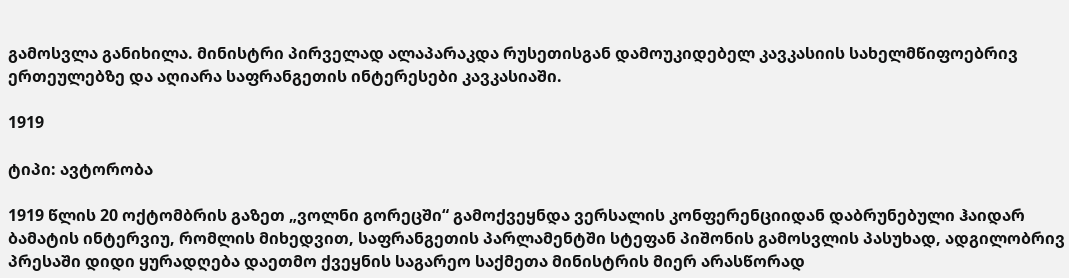გამოსვლა განიხილა. მინისტრი პირველად ალაპარაკდა რუსეთისგან დამოუკიდებელ კავკასიის სახელმწიფოებრივ ერთეულებზე და აღიარა საფრანგეთის ინტერესები კავკასიაში.

1919

ტიპი: ავტორობა

1919 წლის 20 ოქტომბრის გაზეთ „ვოლნი გორეცში“ გამოქვეყნდა ვერსალის კონფერენციიდან დაბრუნებული ჰაიდარ ბამატის ინტერვიუ, რომლის მიხედვით, საფრანგეთის პარლამენტში სტეფან პიშონის გამოსვლის პასუხად, ადგილობრივ პრესაში დიდი ყურადღება დაეთმო ქვეყნის საგარეო საქმეთა მინისტრის მიერ არასწორად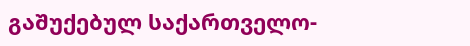გაშუქებულ საქართველო-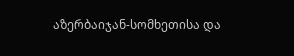აზერბაიჯან-სომხეთისა და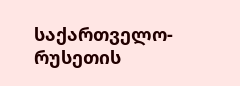საქართველო-რუსეთის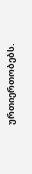ურთიერთობებს.